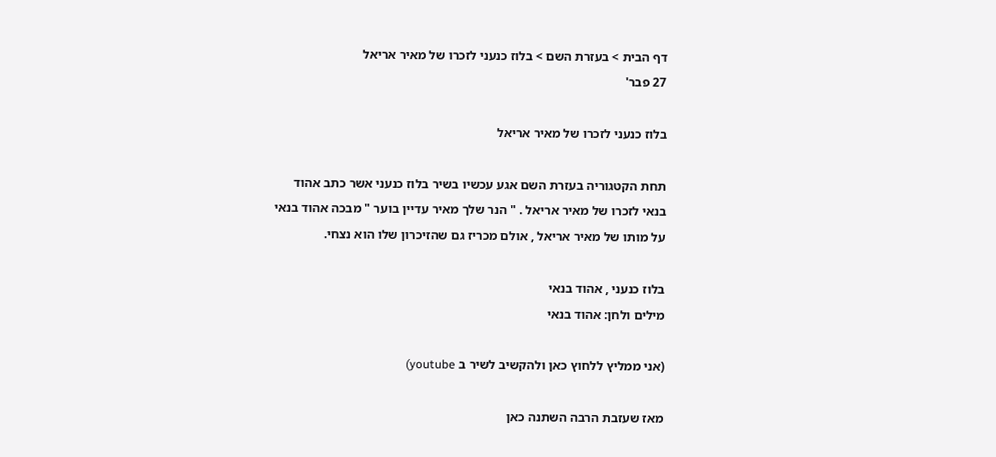דף הבית > בעזרת השם > בלוז כנעני לזכרו של מאיר אריאל
27 פבר'

בלוז כנעני לזכרו של מאיר אריאל

תחת הקטגוריה בעזרת השם אגע עכשיו בשיר בלוז כנעני אשר כתב אהוד בנאי לזכרו של מאיר אריאל . " הנר שלך מאיר עדיין בוער " מבכה אהוד בנאי על מותו של מאיר אריאל , אולם מכריז גם שהזיכרון שלו הוא נצחי.

בלוז כנעני , אהוד בנאי
מילים ולחן: אהוד בנאי

(אני ממליץ ללחוץ כאן ולהקשיב לשיר ב youtube)

מאז שעזבת הרבה השתנה כאן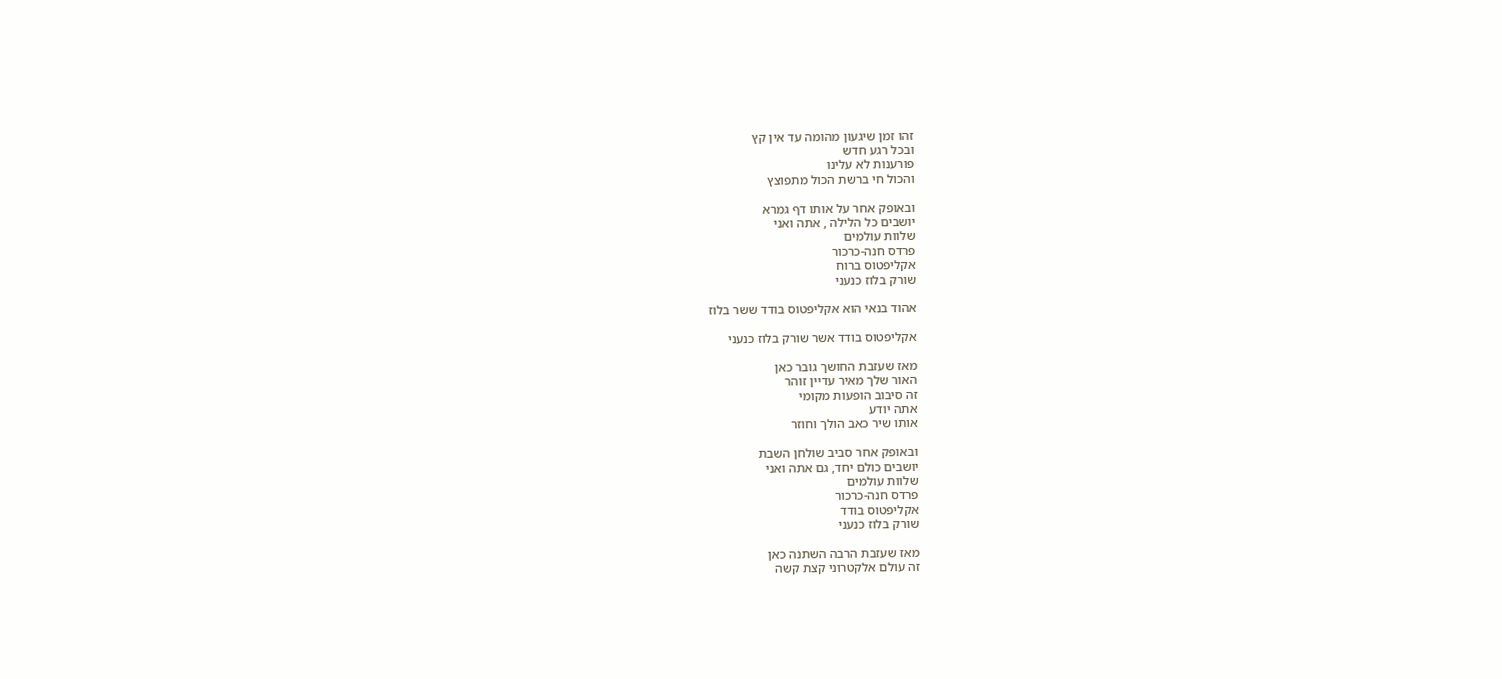זהו זמן שיגעון מהומה עד אין קץ
ובכל רגע חדש
פורענות לא עלינו
והכול חי ברשת הכול מתפוצץ

ובאופק אחר על אותו דף גמרא
יושבים כל הלילה , אתה ואני
שלוות עולמים
פרדס חנה-כרכור
אקליפטוס ברוח
שורק בלוז כנעני

אהוד בנאי הוא אקליפטוס בודד ששר בלוז

אקליפטוס בודד אשר שורק בלוז כנעני

מאז שעזבת החושך גובר כאן
האור שלך מאיר עדיין זוהר
זה סיבוב הופעות מקומי
אתה יודע
אותו שיר כאב הולך וחוזר

ובאופק אחר סביב שולחן השבת
יושבים כולם יחד, גם אתה ואני
שלוות עולמים
פרדס חנה-כרכור
אקליפטוס בודד
שורק בלוז כנעני

מאז שעזבת הרבה השתנה כאן
זה עולם אלקטרוני קצת קשה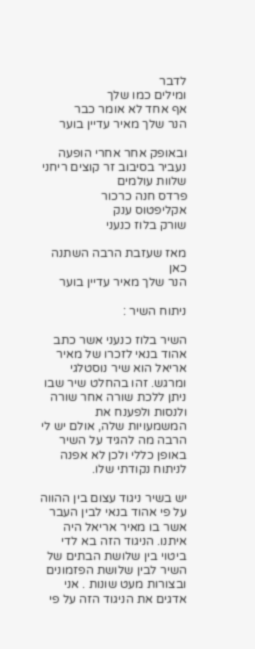לדבר
ומילים כמו שלך
אף אחד לא אומר כבר
הנר שלך מאיר עדיין בוער

ובאופק אחר אחרי הופעה
נעביר בסיבוב זר קוצים ריחני
שלוות עולמים
פרדס חנה כרכור
אקליפטוס ענק
שורק בלוז כנעני

מאז שעזבת הרבה השתנה כאן
הנר שלך מאיר עדיין בוער

ניתוח השיר :

השיר בלוז כנעני אשר כתב אהוד בנאי לזכרו של מאיר אריאל הוא שיר נוסטלגי ומרגש. זהו בהחלט שיר שבו ניתן ללכת שורה אחר שורה ולנסות ולפענח את המשמעויות שלה, אולם יש לי הרבה מה להגיד על השיר באופן כללי ולכן לא אפנה לניתוח נקודתי שלו.

יש בשיר ניגוד עצום בין ההווה על פי אהוד בנאי לבין העבר אשר בו מאיר אריאל היה איתנו. הניגוד הזה בא לדי ביטוי בין שלושת הבתים של השיר לבין שלושת הפזמונים ובצורות מעט שונות . אני אדגים את הניגוד הזה על פי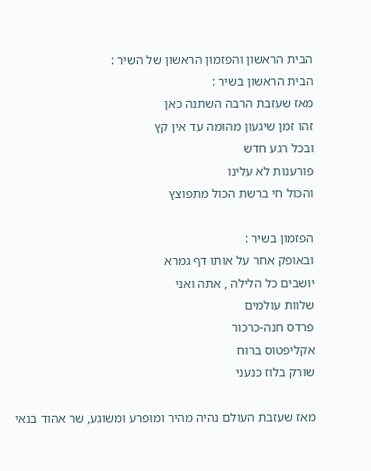הבית הראשון והפזמון הראשון של השיר :
הבית הראשון בשיר :
מאז שעזבת הרבה השתנה כאן
זהו זמן שיגעון מהומה עד אין קץ
ובכל רגע חדש
פורענות לא עלינו
והכול חי ברשת הכול מתפוצץ

הפזמון בשיר :
ובאופק אחר על אותו דף גמרא
יושבים כל הלילה , אתה ואני
שלוות עולמים
פרדס חנה-כרכור
אקליפטוס ברוח
שורק בלוז כנעני

מאז שעזבת העולם נהיה מהיר ומופרע ומשוגע, שר אהוד בנאי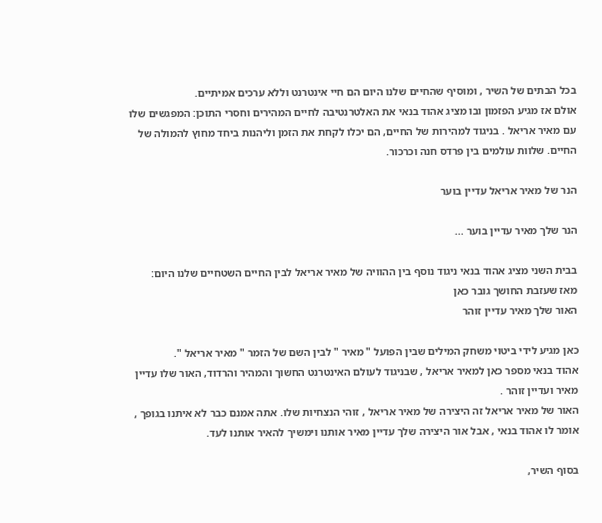בכל הבתים של השיר , ומוסיף שהחיים שלנו היום הם חיי אינטרנט וללא ערכים אמיתיים.
אולם אז מגיע הפזמון ובו מציג אהוד בנאי את האלטרנטיבה לחיים המהירים וחסרי התוכן: המפגשים שלו עם מאיר אריאל . בניגוד למהירות של החיים, הם יכלו לקחת את הזמן וליהנות ביחד מחוץ להמולה של החיים. שלוות עולמים בין פרדס חנה וכרכור.

הנר של מאיר אריאל עדיין בוער

הנר שלך מאיר עדיין בוער ...

בבית השני מציג אהוד בנאי ניגוד נוסף בין ההוויה של מאיר אריאל לבין החיים השטחיים שלנו היום:
מאז שעזבת החושך גובר כאן
האור שלך מאיר עדיין זוהר

כאן מגיע לידי ביטוי משחק המילים שבין הפועל " מאיר " לבין השם של הזמר " מאיר אריאל ".
אהוד בנאי מספר כאן למאיר אריאל , שבניגוד לעולם האינטרנט החשוך והמהיר והרדוד, האור שלו עדיין מאיר ועדיין זוהר .
האור של מאיר אריאל זה היצירה של מאיר אריאל , זוהי הנצחיות שלו. אתה אמנם כבר לא איתנו בגופך , אומר לו אהוד בנאי , אבל אור היצירה שלך עדיין מאיר אותנו וימשיך להאיר אותנו לעד.

בסוף השיר,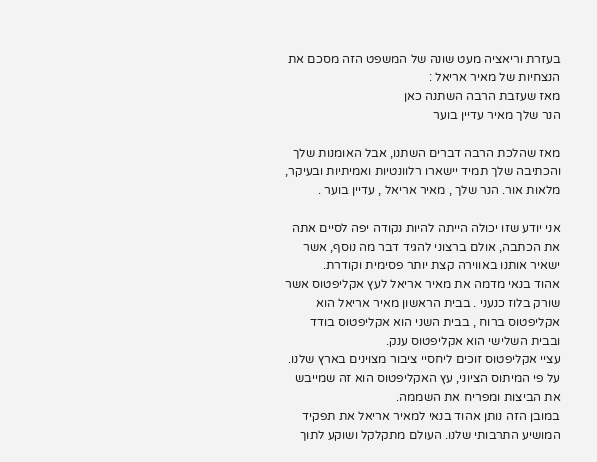בעזרת וריאציה מעט שונה של המשפט הזה מסכם את הנצחיות של מאיר אריאל :
מאז שעזבת הרבה השתנה כאן
הנר שלך מאיר עדיין בוער

מאז שהלכת הרבה דברים השתנו, אבל האומנות שלך והכתיבה שלך תמיד יישארו רלוונטיות ואמיתיות ובעיקר, מלאות אור. הנר שלך , מאיר אריאל , עדיין בוער .

אני יודע שזו יכולה הייתה להיות נקודה יפה לסיים אתה את הכתבה, אולם ברצוני להגיד דבר מה נוסף, אשר ישאיר אותנו באווירה קצת יותר פסימית וקודרת.
אהוד בנאי מדמה את מאיר אריאל לעץ אקליפטוס אשר שורק בלוז כנעני . בבית הראשון מאיר אריאל הוא אקליפטוס ברוח , בבית השני הוא אקליפטוס בודד ובבית השלישי הוא אקליפטוס ענק.
עציי אקליפטוס זוכים ליחסיי ציבור מצוינים בארץ שלנו. על פי המיתוס הציוני, עץ האקליפטוס הוא זה שמייבש את הביצות ומפריח את השממה.
במובן הזה נותן אהוד בנאי למאיר אריאל את תפקיד המושיע התרבותי שלנו. העולם מתקלקל ושוקע לתוך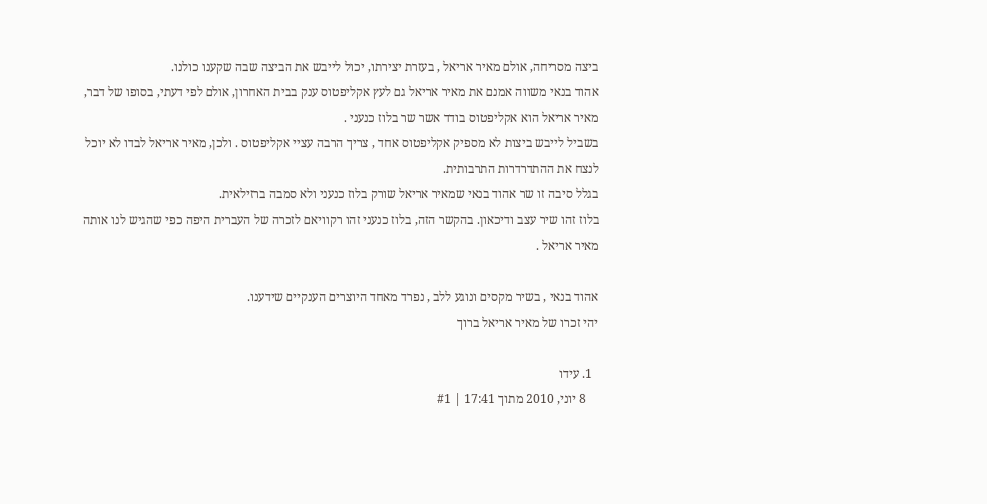ביצה מסריחה, אולם מאיר אריאל , בעזרת יצירתו, יכול לייבש את הביצה שבה שקענו כולנו.
אהוד בנאי משווה אמנם את מאיר אריאל גם לעץ אקליפטוס ענק בבית האחרון, אולם לפי דעתי, בסופו של דבר, מאיר אריאל הוא אקליפטוס בודד אשר שר בלוז כנעני .
בשביל לייבש ביצות לא מספיק אקליפטוס אחד , צריך הרבה עציי אקליפטוס . ולכן, מאיר אריאל לבדו לא יוכל לנצח את ההתדרדרות התרבותית.
בגלל סיבה זו שר אהוד בנאי שמאיר אריאל שורק בלוז כנעני ולא סמבה ברזילאית.
בלוז זהו שיר עצב ודיכאון. בהקשר הזה, בלוז כנעני זהו רקוויאם לזכרה של העברית היפה כפי שהגיש לנו אותה מאיר אריאל .

אהוד בנאי , בשיר מקסים ונוגע ללב , נפרד מאחד היוצרים הענקיים שידענו.
יהי זכרו של מאיר אריאל ברוך

  1. עידו
    8 יוני, 2010 מתוך 17:41 | #1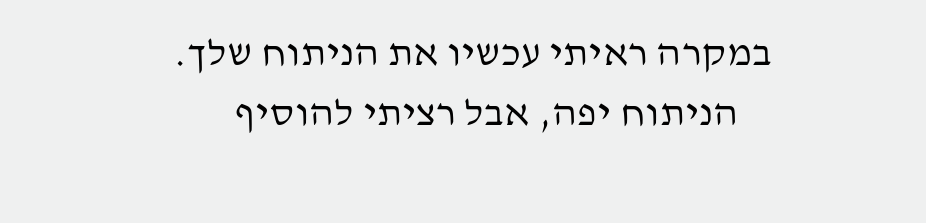במקרה ראיתי עכשיו את הניתוח שלך.
    הניתוח יפה, אבל רציתי להוסיף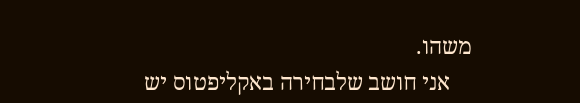משהו.
    אני חושב שלבחירה באקליפטוס יש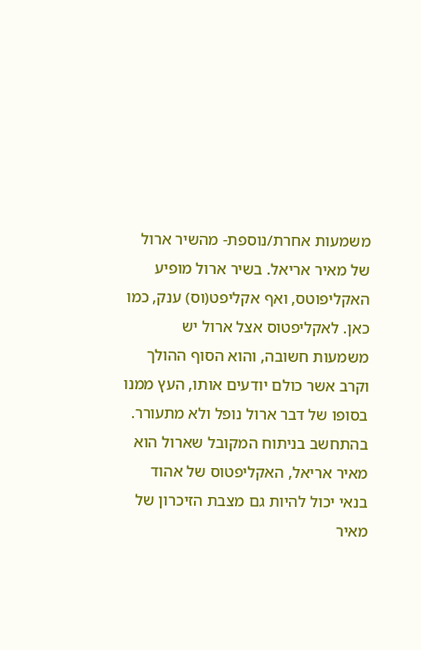משמעות אחרת/נוספת- מהשיר ארול של מאיר אריאל. בשיר ארול מופיע האקליפוטס, ואף אקליפט(וס) ענק, כמו כאן. לאקליפטוס אצל ארול יש משמעות חשובה, והוא הסוף ההולך וקרב אשר כולם יודעים אותו, העץ ממנו בסופו של דבר ארול נופל ולא מתעורר. בהתחשב בניתוח המקובל שארול הוא מאיר אריאל, האקליפטוס של אהוד בנאי יכול להיות גם מצבת הזיכרון של מאיר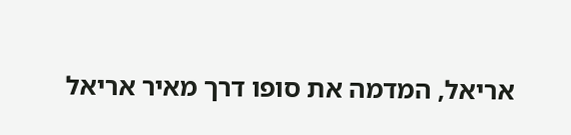אריאל, המדמה את סופו דרך מאיר אריאל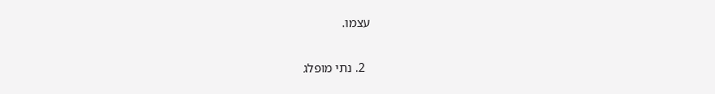עצמו.

  2. נתי מופלג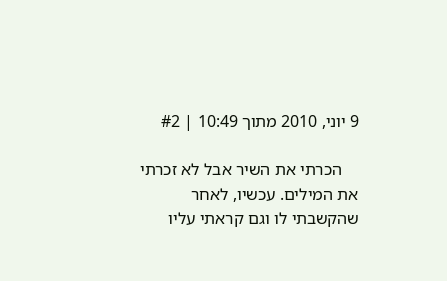9 יוני, 2010 מתוך 10:49 | #2

    הכרתי את השיר אבל לא זכרתי את המילים. עכשיו, לאחר שהקשבתי לו וגם קראתי עליו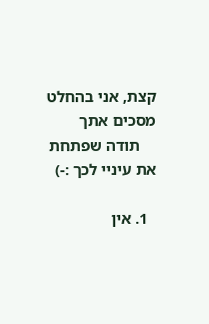קצת, אני בהחלט מסכים אתך
    תודה שפתחת את עיניי לכך :-)

  1. אין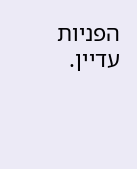הפניות עדיין.